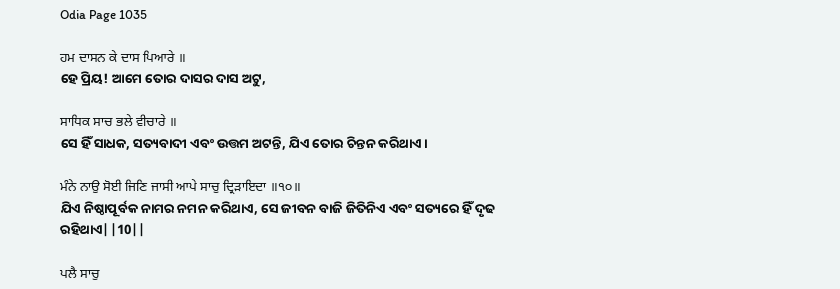Odia Page 1035

ਹਮ ਦਾਸਨ ਕੇ ਦਾਸ ਪਿਆਰੇ ॥
ହେ ପ୍ରିୟ! ଆମେ ତୋର ଦାସର ଦାସ ଅଟୁ,

ਸਾਧਿਕ ਸਾਚ ਭਲੇ ਵੀਚਾਰੇ ॥
ସେ ହିଁ ସାଧକ, ସତ୍ୟବାଦୀ ଏବଂ ଉତ୍ତମ ଅଟନ୍ତି, ଯିଏ ତୋର ଚିନ୍ତନ କରିଥାଏ।

ਮੰਨੇ ਨਾਉ ਸੋਈ ਜਿਣਿ ਜਾਸੀ ਆਪੇ ਸਾਚੁ ਦ੍ਰਿੜਾਇਦਾ ॥੧੦॥
ଯିଏ ନିଷ୍ଠାପୂର୍ବକ ନାମର ନମନ କରିଥାଏ, ସେ ଜୀବନ ବାଜି ଜିତିନିଏ ଏବଂ ସତ୍ୟରେ ହିଁ ଦୃଢ ରହିଥାଏ||10||

ਪਲੈ ਸਾਚੁ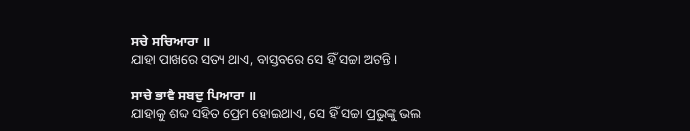ਸਚੇ ਸਚਿਆਰਾ ॥
ଯାହା ପାଖରେ ସତ୍ୟ ଥାଏ, ବାସ୍ତବରେ ସେ ହିଁ ସଚ୍ଚା ଅଟନ୍ତି।

ਸਾਚੇ ਭਾਵੈ ਸਬਦੁ ਪਿਆਰਾ ॥
ଯାହାକୁ ଶବ୍ଦ ସହିତ ପ୍ରେମ ହୋଇଥାଏ, ସେ ହିଁ ସଚ୍ଚା ପ୍ରଭୁଙ୍କୁ ଭଲ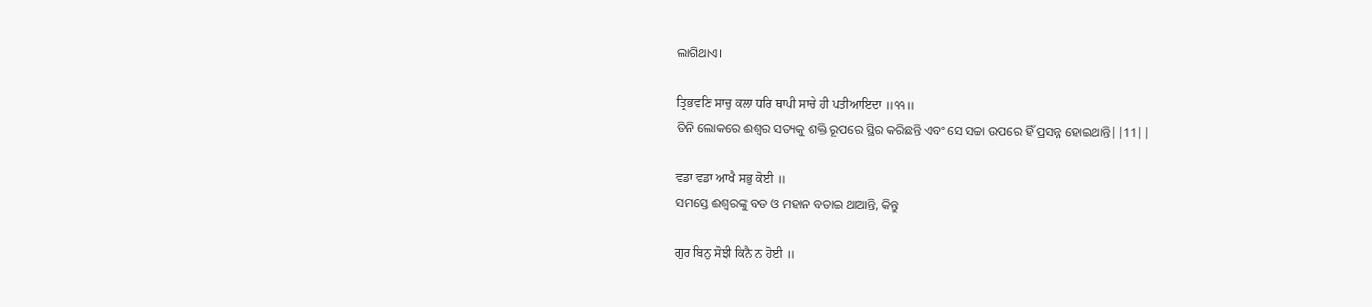ଲାଗିଥାଏ।

ਤ੍ਰਿਭਵਣਿ ਸਾਚੁ ਕਲਾ ਧਰਿ ਥਾਪੀ ਸਾਚੇ ਹੀ ਪਤੀਆਇਦਾ ॥੧੧॥
ତିନି ଲୋକରେ ଈଶ୍ଵର ସତ୍ୟକୁ ଶକ୍ତି ରୂପରେ ସ୍ଥିର କରିଛନ୍ତି ଏବଂ ସେ ସଚ୍ଚା ଉପରେ ହିଁ ପ୍ରସନ୍ନ ହୋଇଥାନ୍ତି||11||

ਵਡਾ ਵਡਾ ਆਖੈ ਸਭੁ ਕੋਈ ॥
ସମସ୍ତେ ଈଶ୍ଵରଙ୍କୁ ବଡ ଓ ମହାନ ବତାଇ ଥାଆନ୍ତି, କିନ୍ତୁ

ਗੁਰ ਬਿਨੁ ਸੋਝੀ ਕਿਨੈ ਨ ਹੋਈ ॥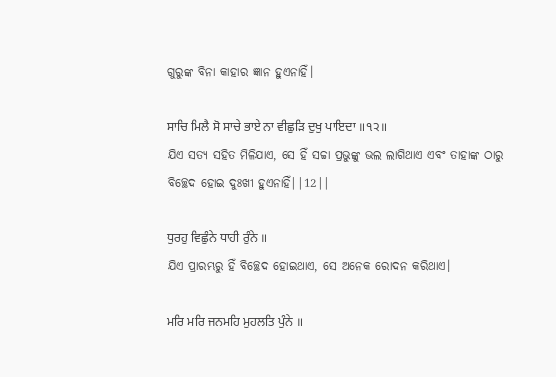ଗୁରୁଙ୍କ ବିନା କାହାର ଜ୍ଞାନ ହୁଏନାହିଁ।

ਸਾਚਿ ਮਿਲੈ ਸੋ ਸਾਚੇ ਭਾਏ ਨਾ ਵੀਛੁੜਿ ਦੁਖੁ ਪਾਇਦਾ ॥੧੨॥
ଯିଏ ସତ୍ୟ ସହିତ ମିଳିଯାଏ, ସେ ହିଁ ସଚ୍ଚା ପ୍ରଭୁଙ୍କୁ ଭଲ ଲାଗିଥାଏ ଏବଂ ତାହାଙ୍କ ଠାରୁ ବିଚ୍ଛେଦ ହୋଇ ଦୁଃଖୀ ହୁଏନାହିଁ||12||

ਧੁਰਹੁ ਵਿਛੁੰਨੇ ਧਾਹੀ ਰੁੰਨੇ ॥
ଯିଏ ପ୍ରାରମ୍ଭରୁ ହିଁ ବିଚ୍ଛେଦ ହୋଇଥାଏ, ସେ ଅନେକ ରୋଦନ କରିଥାଏ।

ਮਰਿ ਮਰਿ ਜਨਮਹਿ ਮੁਹਲਤਿ ਪੁੰਨੇ ॥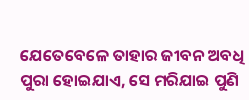ଯେତେବେଳେ ତାହାର ଜୀବନ ଅବଧି ପୁରା ହୋଇଯାଏ, ସେ ମରିଯାଇ ପୁଣି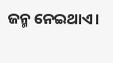ଜନ୍ମ ନେଇଥାଏ।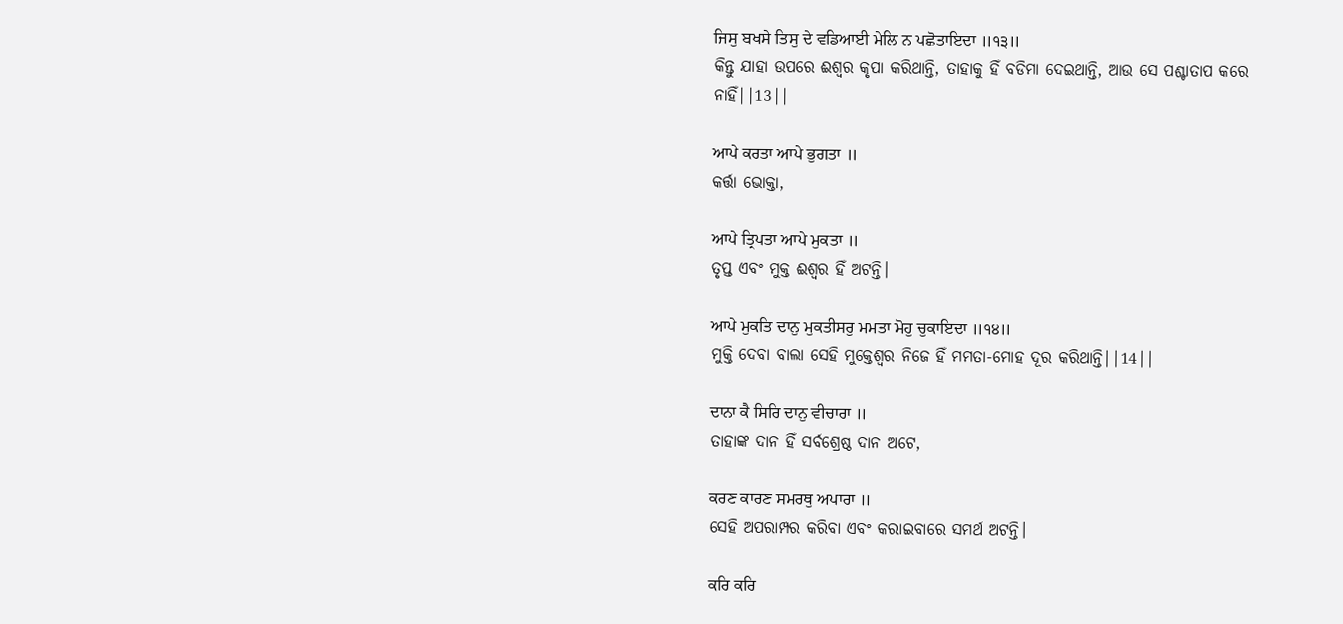ਜਿਸੁ ਬਖਸੇ ਤਿਸੁ ਦੇ ਵਡਿਆਈ ਮੇਲਿ ਨ ਪਛੋਤਾਇਦਾ ॥੧੩॥
କିନ୍ତୁ ଯାହା ଉପରେ ଈଶ୍ଵର କୃପା କରିଥାନ୍ତି, ତାହାକୁ ହିଁ ବଡିମା ଦେଇଥାନ୍ତି, ଆଉ ସେ ପଶ୍ଚାତାପ କରେ ନାହିଁ||13||

ਆਪੇ ਕਰਤਾ ਆਪੇ ਭੁਗਤਾ ॥
କର୍ତ୍ତା ଭୋକ୍ତା,

ਆਪੇ ਤ੍ਰਿਪਤਾ ਆਪੇ ਮੁਕਤਾ ॥
ତୃପ୍ତ ଏବଂ ମୁକ୍ତ ଈଶ୍ଵର ହିଁ ଅଟନ୍ତି।

ਆਪੇ ਮੁਕਤਿ ਦਾਨੁ ਮੁਕਤੀਸਰੁ ਮਮਤਾ ਮੋਹੁ ਚੁਕਾਇਦਾ ॥੧੪॥
ମୁକ୍ତି ଦେବା ବାଲା ସେହି ମୁକ୍ତେଶ୍ଵର ନିଜେ ହିଁ ମମତା-ମୋହ ଦୂର କରିଥାନ୍ତି||14||

ਦਾਨਾ ਕੈ ਸਿਰਿ ਦਾਨੁ ਵੀਚਾਰਾ ॥
ତାହାଙ୍କ ଦାନ ହିଁ ସର୍ବଶ୍ରେଷ୍ଠ ଦାନ ଅଟେ,

ਕਰਣ ਕਾਰਣ ਸਮਰਥੁ ਅਪਾਰਾ ॥
ସେହି ଅପରାମ୍ପର କରିବା ଏବଂ କରାଇବାରେ ସମର୍ଥ ଅଟନ୍ତି।

ਕਰਿ ਕਰਿ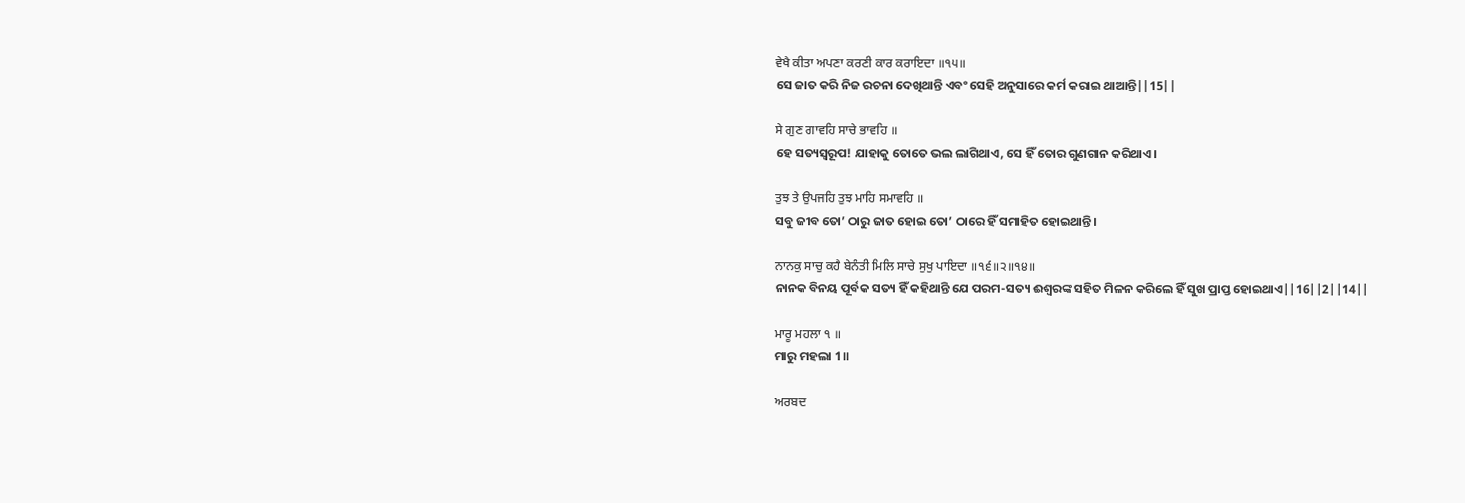ਵੇਖੈ ਕੀਤਾ ਅਪਣਾ ਕਰਣੀ ਕਾਰ ਕਰਾਇਦਾ ॥੧੫॥
ସେ ଜାତ କରି ନିଜ ରଚନା ଦେଖିଥାନ୍ତି ଏବଂ ସେହି ଅନୁସାରେ କର୍ମ କରାଇ ଥାଆନ୍ତି||15||

ਸੇ ਗੁਣ ਗਾਵਹਿ ਸਾਚੇ ਭਾਵਹਿ ॥
ହେ ସତ୍ୟସ୍ଵରୂପ! ଯାହାକୁ ତୋତେ ଭଲ ଲାଗିଥାଏ, ସେ ହିଁ ତୋର ଗୁଣଗାନ କରିଥାଏ।

ਤੁਝ ਤੇ ਉਪਜਹਿ ਤੁਝ ਮਾਹਿ ਸਮਾਵਹਿ ॥
ସବୁ ଜୀବ ତୋ’ ଠାରୁ ଜାତ ହୋଇ ତୋ’ ଠାରେ ହିଁ ସମାହିତ ହୋଇଥାନ୍ତି।

ਨਾਨਕੁ ਸਾਚੁ ਕਹੈ ਬੇਨੰਤੀ ਮਿਲਿ ਸਾਚੇ ਸੁਖੁ ਪਾਇਦਾ ॥੧੬॥੨॥੧੪॥
ନାନକ ବିନୟ ପୂର୍ବକ ସତ୍ୟ ହିଁ କହିଥାନ୍ତି ଯେ ପରମ-ସତ୍ୟ ଈଶ୍ଵରଙ୍କ ସହିତ ମିଳନ କରିଲେ ହିଁ ସୁଖ ପ୍ରାପ୍ତ ହୋଇଥାଏ||16||2||14||

ਮਾਰੂ ਮਹਲਾ ੧ ॥
ମାରୁ ମହଲା 1॥

ਅਰਬਦ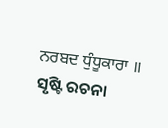ਨਰਬਦ ਧੁੰਧੂਕਾਰਾ ॥
ସୃଷ୍ଟି ରଚନା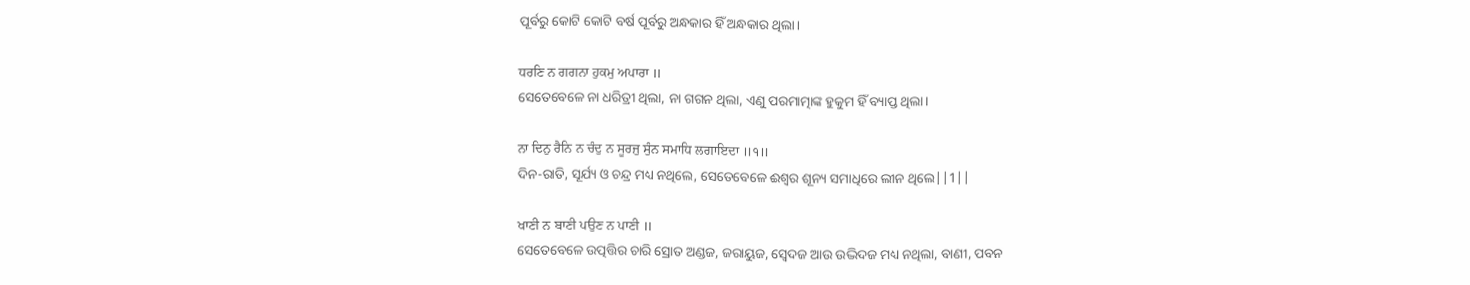ପୂର୍ବରୁ କୋଟି କୋଟି ବର୍ଷ ପୂର୍ବରୁ ଅନ୍ଧକାର ହିଁ ଅନ୍ଧକାର ଥିଲା।

ਧਰਣਿ ਨ ਗਗਨਾ ਹੁਕਮੁ ਅਪਾਰਾ ॥
ସେତେବେଳେ ନା ଧରିତ୍ରୀ ଥିଲା, ନା ଗଗନ ଥିଲା, ଏଣୁ ପରମାତ୍ମାଙ୍କ ହୁକୁମ ହିଁ ବ୍ୟାପ୍ତ ଥିଲା।

ਨਾ ਦਿਨੁ ਰੈਨਿ ਨ ਚੰਦੁ ਨ ਸੂਰਜੁ ਸੁੰਨ ਸਮਾਧਿ ਲਗਾਇਦਾ ॥੧॥
ଦିନ-ରାତି, ସୂର୍ଯ୍ୟ ଓ ଚନ୍ଦ୍ର ମଧ୍ୟ ନଥିଲେ, ସେତେବେଳେ ଈଶ୍ଵର ଶୂନ୍ୟ ସମାଧିରେ ଲୀନ ଥିଲେ||1||

ਖਾਣੀ ਨ ਬਾਣੀ ਪਉਣ ਨ ਪਾਣੀ ॥
ସେତେବେଳେ ଉତ୍ପତ୍ତିର ଚାରି ସ୍ରୋତ ଅଣ୍ଡଜ, ଜରାୟୁଜ, ସ୍ଵେଦଜ ଆଉ ଉଦ୍ଭିଦଜ ମଧ୍ୟ ନଥିଲା, ବାଣୀ, ପବନ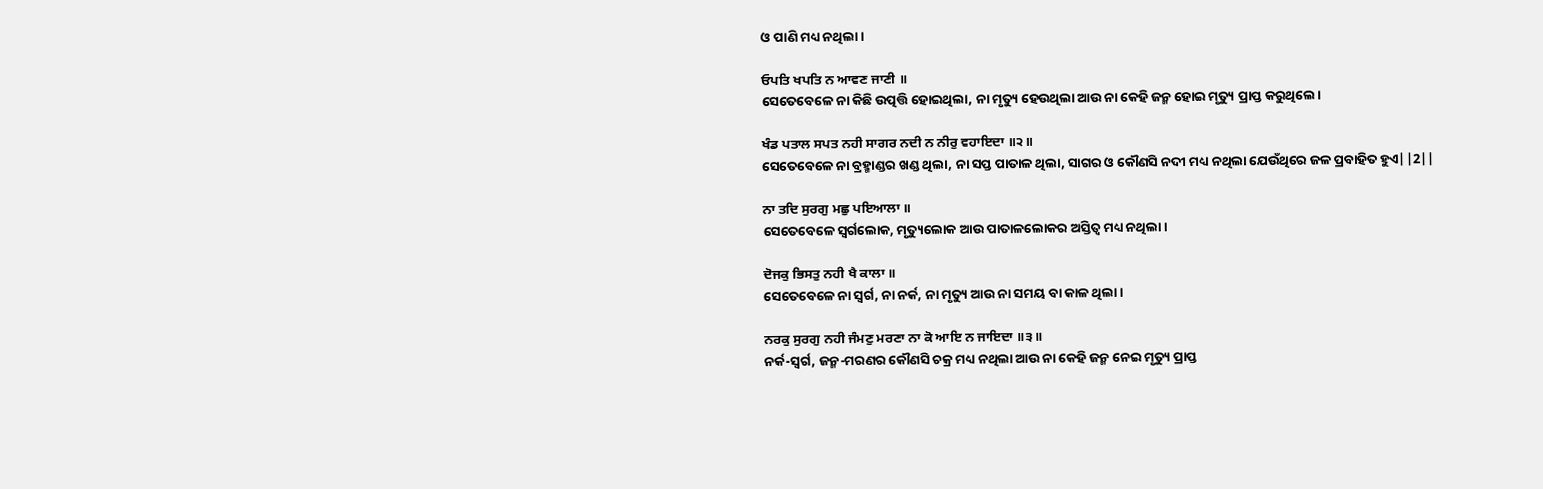ଓ ପାଣି ମଧ୍ୟ ନଥିଲା।

ਓਪਤਿ ਖਪਤਿ ਨ ਆਵਣ ਜਾਣੀ ॥
ସେତେବେଳେ ନା କିଛି ଉତ୍ପତ୍ତି ହୋଇଥିଲା, ନା ମୃତ୍ୟୁ ହେଉଥିଲା ଆଉ ନା କେହି ଜନ୍ମ ହୋଇ ମୃତ୍ୟୁ ପ୍ରାପ୍ତ କରୁଥିଲେ।

ਖੰਡ ਪਤਾਲ ਸਪਤ ਨਹੀ ਸਾਗਰ ਨਦੀ ਨ ਨੀਰੁ ਵਹਾਇਦਾ ॥੨॥
ସେତେବେଳେ ନା ବ୍ରହ୍ମାଣ୍ଡର ଖଣ୍ଡ ଥିଲା, ନା ସପ୍ତ ପାତାଳ ଥିଲା, ସାଗର ଓ କୌଣସି ନଦୀ ମଧ୍ୟ ନଥିଲା ଯେଉଁଥିରେ ଜଳ ପ୍ରବାହିତ ହୁଏ||2||

ਨਾ ਤਦਿ ਸੁਰਗੁ ਮਛੁ ਪਇਆਲਾ ॥
ସେତେବେଳେ ସ୍ଵର୍ଗଲୋକ, ମୃତ୍ୟୁଲୋକ ଆଉ ପାତାଳଲୋକର ଅସ୍ତିତ୍ଵ ମଧ୍ୟ ନଥିଲା।

ਦੋਜਕੁ ਭਿਸਤੁ ਨਹੀ ਖੈ ਕਾਲਾ ॥
ସେତେବେଳେ ନା ସ୍ଵର୍ଗ, ନା ନର୍କ, ନା ମୃତ୍ୟୁ ଆଉ ନା ସମୟ ବା କାଳ ଥିଲା।

ਨਰਕੁ ਸੁਰਗੁ ਨਹੀ ਜੰਮਣੁ ਮਰਣਾ ਨਾ ਕੋ ਆਇ ਨ ਜਾਇਦਾ ॥੩॥
ନର୍କ-ସ୍ଵର୍ଗ, ଜନ୍ମ-ମରଣର କୌଣସି ଚକ୍ର ମଧ୍ୟ ନଥିଲା ଆଉ ନା କେହି ଜନ୍ମ ନେଇ ମୃତ୍ୟୁ ପ୍ରାପ୍ତ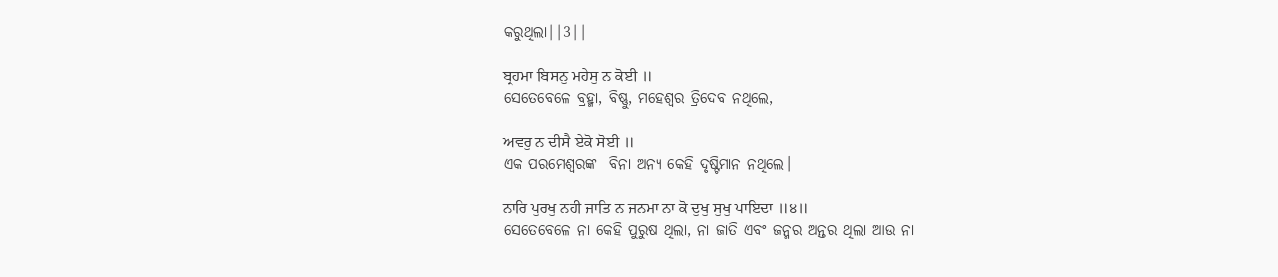କରୁଥିଲା||3||

ਬ੍ਰਹਮਾ ਬਿਸਨੁ ਮਹੇਸੁ ਨ ਕੋਈ ॥
ସେତେବେଳେ ବ୍ରହ୍ମା, ବିଷ୍ଣୁ, ମହେଶ୍ଵର ତ୍ରିଦେବ ନଥିଲେ,

ਅਵਰੁ ਨ ਦੀਸੈ ਏਕੋ ਸੋਈ ॥
ଏକ ପରମେଶ୍ଵରଙ୍କ  ବିନା ଅନ୍ୟ କେହି ଦୃଷ୍ଟିମାନ ନଥିଲେ।

ਨਾਰਿ ਪੁਰਖੁ ਨਹੀ ਜਾਤਿ ਨ ਜਨਮਾ ਨਾ ਕੋ ਦੁਖੁ ਸੁਖੁ ਪਾਇਦਾ ॥੪॥
ସେତେବେଳେ ନା କେହି ପୁରୁଷ ଥିଲା, ନା ଜାତି ଏବଂ ଜନ୍ମର ଅନ୍ତର ଥିଲା ଆଉ ନା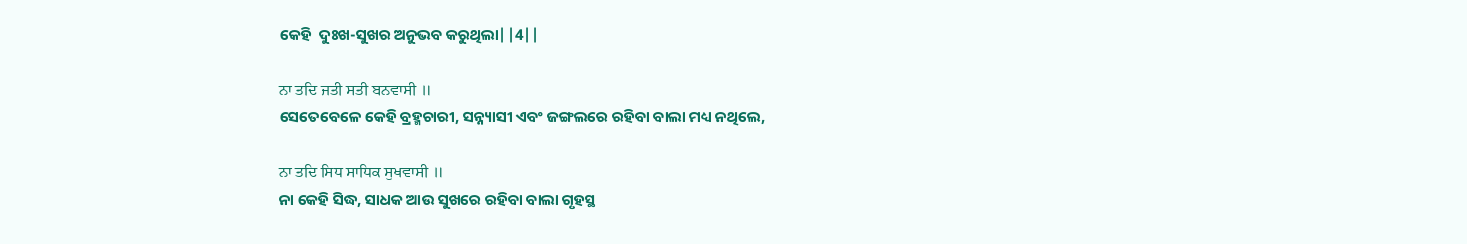କେହି  ଦୁଃଖ-ସୁଖର ଅନୁଭବ କରୁଥିଲା||4||

ਨਾ ਤਦਿ ਜਤੀ ਸਤੀ ਬਨਵਾਸੀ ॥
ସେତେବେଳେ କେହି ବ୍ରହ୍ମଚାରୀ, ସନ୍ନ୍ୟାସୀ ଏବଂ ଜଙ୍ଗଲରେ ରହିବା ବାଲା ମଧ୍ୟ ନଥିଲେ,

ਨਾ ਤਦਿ ਸਿਧ ਸਾਧਿਕ ਸੁਖਵਾਸੀ ॥
ନା କେହି ସିଦ୍ଧ, ସାଧକ ଆଉ ସୁଖରେ ରହିବା ବାଲା ଗୃହସ୍ଥ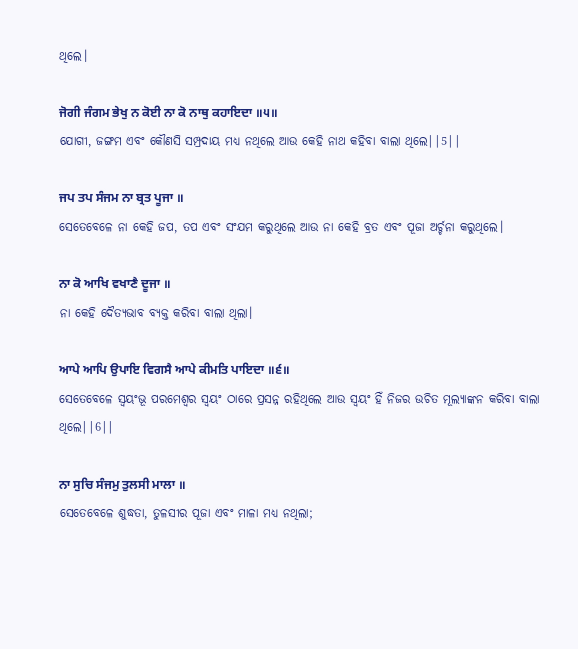ଥିଲେ।

ਜੋਗੀ ਜੰਗਮ ਭੇਖੁ ਨ ਕੋਈ ਨਾ ਕੋ ਨਾਥੁ ਕਹਾਇਦਾ ॥੫॥
ଯୋଗୀ, ଜଙ୍ଗମ ଏବଂ କୌଣସି ସମ୍ପ୍ରଦାୟ ମଧ୍ୟ ନଥିଲେ ଆଉ କେହି ନାଥ କହିବା ବାଲା ଥିଲେ||5||

ਜਪ ਤਪ ਸੰਜਮ ਨਾ ਬ੍ਰਤ ਪੂਜਾ ॥
ସେତେବେଳେ ନା କେହି ଜପ, ତପ ଏବଂ ସଂଯମ କରୁଥିଲେ ଆଉ ନା କେହି ବ୍ରତ ଏବଂ ପୂଜା ଅର୍ଚ୍ଚନା କରୁଥିଲେ।

ਨਾ ਕੋ ਆਖਿ ਵਖਾਣੈ ਦੂਜਾ ॥
ନା କେହି ଦୈତ୍ୟଭାବ ବ୍ୟକ୍ତ କରିବା ବାଲା ଥିଲା।

ਆਪੇ ਆਪਿ ਉਪਾਇ ਵਿਗਸੈ ਆਪੇ ਕੀਮਤਿ ਪਾਇਦਾ ॥੬॥
ସେତେବେଳେ ସ୍ଵୟଂଭୂ ପରମେଶ୍ଵର ସ୍ଵୟଂ ଠାରେ ପ୍ରସନ୍ନ ରହିଥିଲେ ଆଉ ସ୍ଵୟଂ ହିଁ ନିଜର ଉଚିତ ମୂଲ୍ୟାଙ୍କନ କରିବା ବାଲା ଥିଲେ||6||

ਨਾ ਸੁਚਿ ਸੰਜਮੁ ਤੁਲਸੀ ਮਾਲਾ ॥
ସେତେବେଳେ ଶୁଦ୍ଧତା, ତୁଳସୀର ପୂଜା ଏବଂ ମାଳା ମଧ୍ୟ ନଥିଲା;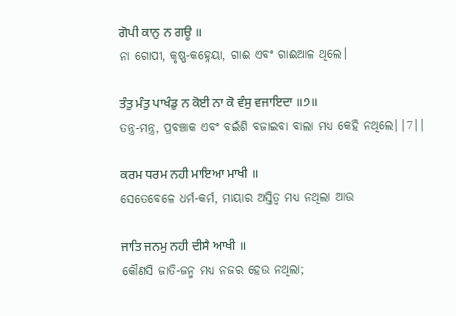ਗੋਪੀ ਕਾਨੁ ਨ ਗਊ ॥
ନା ଗୋପୀ, କୃଷ୍ଣ-କହ୍ନେୟା, ଗାଈ ଏବଂ ଗାଈଆଳ ଥିଲେ।

ਤੰਤੁ ਮੰਤੁ ਪਾਖੰਡੁ ਨ ਕੋਈ ਨਾ ਕੋ ਵੰਸੁ ਵਜਾਇਦਾ ॥੭॥
ତନ୍ତ୍ର-ମନ୍ତ୍ର, ପ୍ରବଞ୍ଚାକ ଏବଂ ବଇଁଶି ବଜାଇବା ବାଲା ମଧ୍ୟ କେହି ନଥିଲେ||7||

ਕਰਮ ਧਰਮ ਨਹੀ ਮਾਇਆ ਮਾਖੀ ॥
ସେତେବେଳେ ଧର୍ମ-କର୍ମ, ମାୟାର ଅସ୍ତିତ୍ଵ ମଧ୍ୟ ନଥିଲା ଆଉ

ਜਾਤਿ ਜਨਮੁ ਨਹੀ ਦੀਸੈ ਆਖੀ ॥
କୌଣସି ଜାତି-ଜନ୍ମ ମଧ୍ୟ ନଜର ହେଉ ନଥିଲା;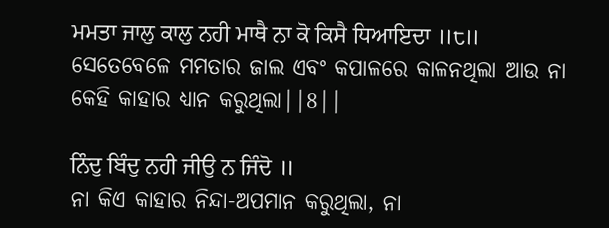ਮਮਤਾ ਜਾਲੁ ਕਾਲੁ ਨਹੀ ਮਾਥੈ ਨਾ ਕੋ ਕਿਸੈ ਧਿਆਇਦਾ ॥੮॥
ସେତେବେଳେ ମମତାର ଜାଲ ଏବଂ କପାଳରେ କାଳନଥିଲା ଆଉ ନା କେହି କାହାର ଧ୍ୟାନ କରୁଥିଲା||8||

ਨਿੰਦੁ ਬਿੰਦੁ ਨਹੀ ਜੀਉ ਨ ਜਿੰਦੋ ॥
ନା କିଏ କାହାର ନିନ୍ଦା-ଅପମାନ କରୁଥିଲା, ନା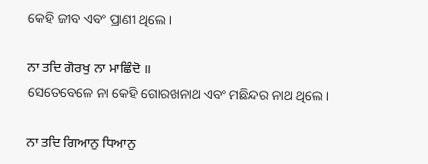କେହି ଜୀବ ଏବଂ ପ୍ରାଣୀ ଥିଲେ।

ਨਾ ਤਦਿ ਗੋਰਖੁ ਨਾ ਮਾਛਿੰਦੋ ॥
ସେତେବେଳେ ନା କେହି ଗୋରଖନାଥ ଏବଂ ମଛିନ୍ଦର ନାଥ ଥିଲେ।

ਨਾ ਤਦਿ ਗਿਆਨੁ ਧਿਆਨੁ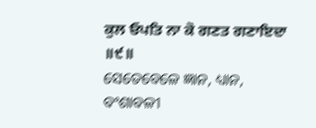ਕੁਲ ਓਪਤਿ ਨਾ ਕੋ ਗਣਤ ਗਣਾਇਦਾ ॥੯॥
ସେତେବେଳେ ଜ୍ଞାନ, ଧ୍ୟାନ, ବଂଶାବଳୀ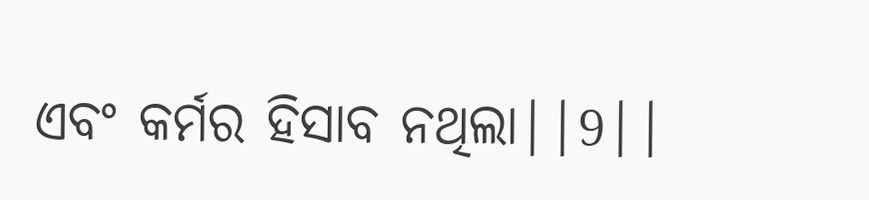ଏବଂ କର୍ମର ହିସାବ ନଥିଲା||9||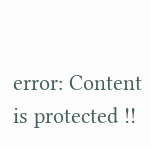error: Content is protected !!